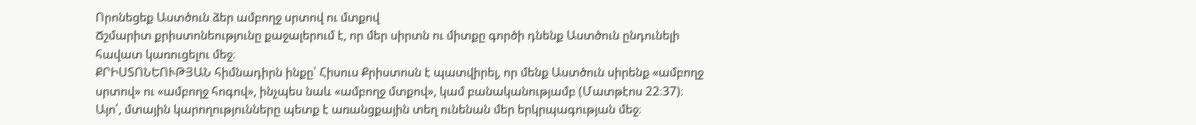Որոնեցեք Աստծուն ձեր ամբողջ սրտով ու մտքով
Ճշմարիտ քրիստոնեությունը քաջալերում է, որ մեր սիրտն ու միտքը գործի դնենք Աստծուն ընդունելի հավատ կառուցելու մեջ։
ՔՐԻՍՏՈՆԵՈՒԹՅԱՆ հիմնադիրն ինքը՝ Հիսուս Քրիստոսն է պատվիրել, որ մենք Աստծուն սիրենք «ամբողջ սրտով» ու «ամբողջ հոգով», ինչպես նաև «ամբողջ մտքով», կամ բանականությամբ (Մատթէոս 22։37)։ Այո՛, մտային կարողությունները պետք է առանցքային տեղ ունենան մեր երկրպագության մեջ։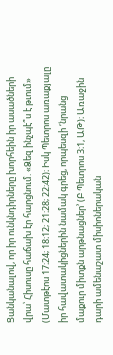Ցանկանալով, որ իր ունկնդիրները խորհեին իր ասածների վրա՝ Հիսուսը հաճախ էր հարցնում. «Ձեզ ինչպէ՞ս է թւում» (Մատթէոս 17։24; 18։12; 21։28; 22։42)։ Իսկ Պետրոս առաքյալը իր հավատակիցներին նամակ գրեց, որպեսզի ‘նրանց մաքուր միտքն արթնացներ’ (Բ Պետրոս 3։1, ԱԹ)։ Առաջին դարի ամենաշատ միսիոներական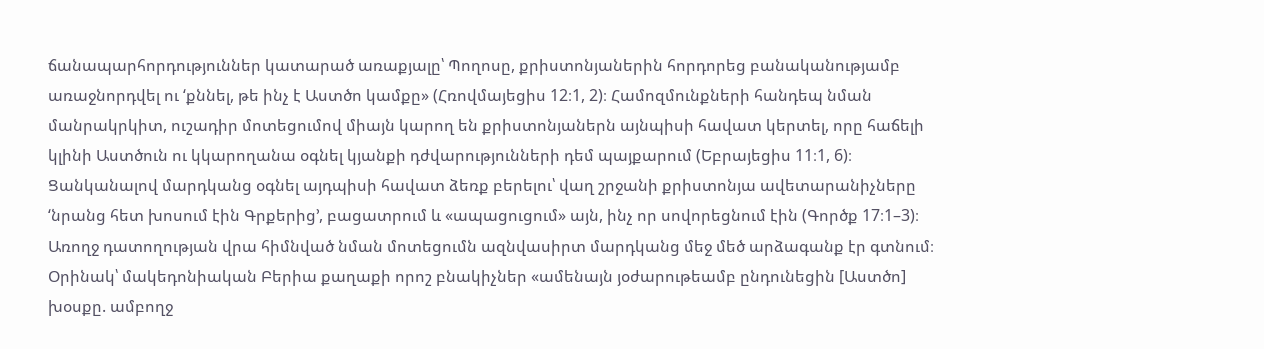ճանապարհորդություններ կատարած առաքյալը՝ Պողոսը, քրիստոնյաներին հորդորեց բանականությամբ առաջնորդվել ու ‘քննել, թե ինչ է Աստծո կամքը» (Հռովմայեցիս 12։1, 2)։ Համոզմունքների հանդեպ նման մանրակրկիտ, ուշադիր մոտեցումով միայն կարող են քրիստոնյաներն այնպիսի հավատ կերտել, որը հաճելի կլինի Աստծուն ու կկարողանա օգնել կյանքի դժվարությունների դեմ պայքարում (Եբրայեցիս 11։1, 6)։
Ցանկանալով մարդկանց օգնել այդպիսի հավատ ձեռք բերելու՝ վաղ շրջանի քրիստոնյա ավետարանիչները ‘նրանց հետ խոսում էին Գրքերից’, բացատրում և «ապացուցում» այն, ինչ որ սովորեցնում էին (Գործք 17։1–3)։ Առողջ դատողության վրա հիմնված նման մոտեցումն ազնվասիրտ մարդկանց մեջ մեծ արձագանք էր գտնում։ Օրինակ՝ մակեդոնիական Բերիա քաղաքի որոշ բնակիչներ «ամենայն յօժարութեամբ ընդունեցին [Աստծո] խօսքը. ամբողջ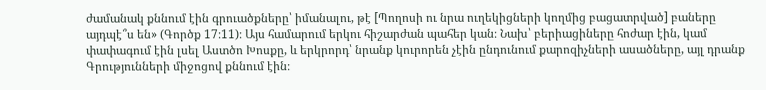ժամանակ քննում էին գրուածքները՝ իմանալու, թէ [Պողոսի ու նրա ուղեկիցների կողմից բացատրված] բաները այդպէ՞ս են» (Գործք 17։11)։ Այս համարում երկու հիշարժան պահեր կան։ Նախ՝ բերիացիները հոժար էին, կամ փափագում էին լսել Աստծո Խոսքը, և երկրորդ՝ նրանք կուրորեն չէին ընդունում քարոզիչների ասածները, այլ դրանք Գրությունների միջոցով քննում էին։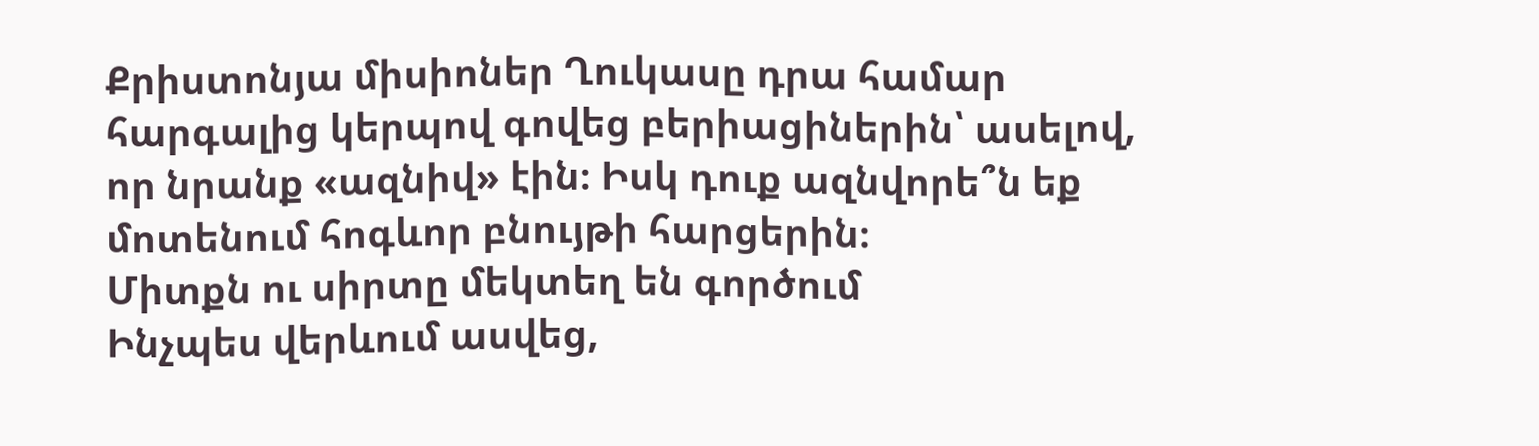Քրիստոնյա միսիոներ Ղուկասը դրա համար հարգալից կերպով գովեց բերիացիներին՝ ասելով, որ նրանք «ազնիվ» էին։ Իսկ դուք ազնվորե՞ն եք մոտենում հոգևոր բնույթի հարցերին։
Միտքն ու սիրտը մեկտեղ են գործում
Ինչպես վերևում ասվեց,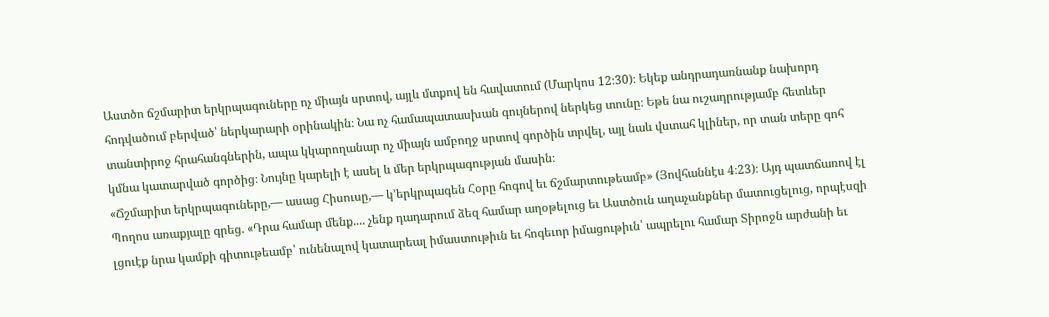Աստծո ճշմարիտ երկրպագուները ոչ միայն սրտով, այլև մտքով են հավատում (Մարկոս 12։30)։ Եկեք անդրադառնանք նախորդ հոդվածում բերված՝ ներկարարի օրինակին։ Նա ոչ համապատասխան գույներով ներկեց տունը։ Եթե նա ուշադրությամբ հետևեր տանտիրոջ հրահանգներին, ապա կկարողանար ոչ միայն ամբողջ սրտով գործին տրվել, այլ նաև վստահ կլիներ, որ տան տերը գոհ կմնա կատարված գործից։ Նույնը կարելի է ասել և մեր երկրպագության մասին։
«Ճշմարիտ երկրպագուները,— ասաց Հիսուսը,— կ’երկրպագեն Հօրը հոգով եւ ճշմարտութեամբ» (Յովհաննէս 4։23)։ Այդ պատճառով էլ Պողոս առաքյալը գրեց. «Դրա համար մենք.... չենք դադարում ձեզ համար աղօթելուց եւ Աստծուն աղաչանքներ մատուցելուց, որպէսզի լցուէք նրա կամքի գիտութեամբ՝ ունենալով կատարեալ իմաստութիւն եւ հոգեւոր իմացութիւն՝ ապրելու համար Տիրոջն արժանի եւ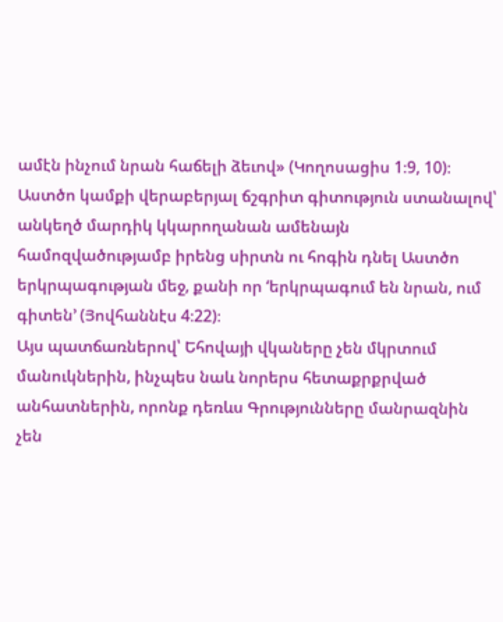ամէն ինչում նրան հաճելի ձեւով» (Կողոսացիս 1։9, 10)։ Աստծո կամքի վերաբերյալ ճշգրիտ գիտություն ստանալով՝ անկեղծ մարդիկ կկարողանան ամենայն համոզվածությամբ իրենց սիրտն ու հոգին դնել Աստծո երկրպագության մեջ, քանի որ ‘երկրպագում են նրան, ում գիտեն’ (Յովհաննէս 4։22)։
Այս պատճառներով՝ Եհովայի վկաները չեն մկրտում մանուկներին, ինչպես նաև նորերս հետաքրքրված անհատներին, որոնք դեռևս Գրությունները մանրազնին չեն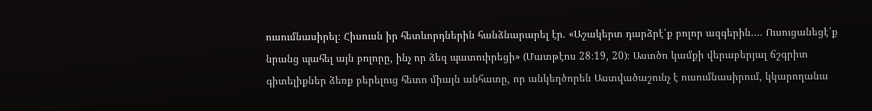ուսումնասիրել։ Հիսուսն իր հետևորդներին հանձնարարել էր. «Աշակերտ դարձրէ՛ք բոլոր ազգերին.... Ուսուցանեցէ՛ք նրանց պահել այն բոլորը, ինչ որ ձեզ պատուիրեցի» (Մատթէոս 28։19, 20)։ Աստծո կամքի վերաբերյալ ճշգրիտ գիտելիքներ ձեռք բերելուց հետո միայն անհատը, որ անկեղծորեն Աստվածաշունչ է ուսումնասիրում, կկարողանա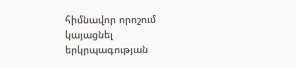հիմնավոր որոշում կայացնել երկրպագության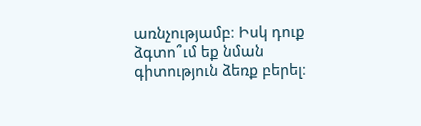առնչությամբ։ Իսկ դուք ձգտո՞ւմ եք նման գիտություն ձեռք բերել։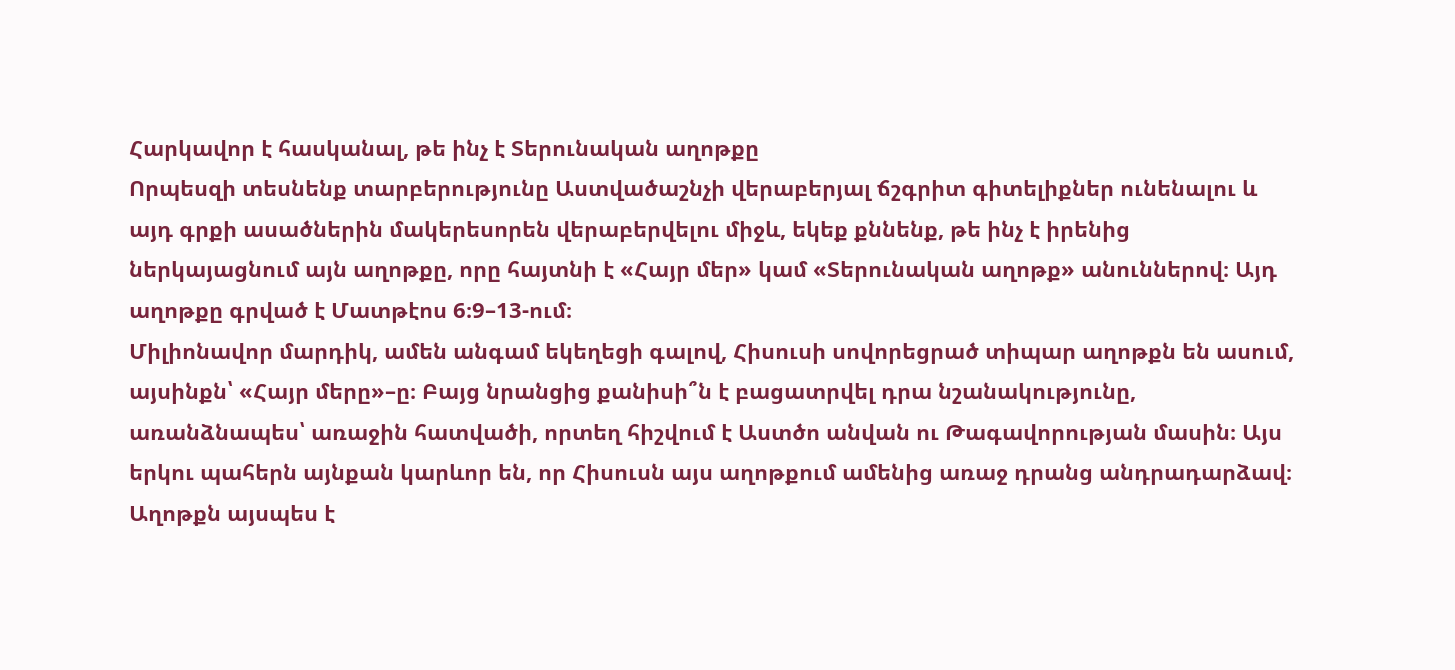Հարկավոր է հասկանալ, թե ինչ է Տերունական աղոթքը
Որպեսզի տեսնենք տարբերությունը Աստվածաշնչի վերաբերյալ ճշգրիտ գիտելիքներ ունենալու և այդ գրքի ասածներին մակերեսորեն վերաբերվելու միջև, եկեք քննենք, թե ինչ է իրենից ներկայացնում այն աղոթքը, որը հայտնի է «Հայր մեր» կամ «Տերունական աղոթք» անուններով։ Այդ աղոթքը գրված է Մատթէոս 6։9–13-ում։
Միլիոնավոր մարդիկ, ամեն անգամ եկեղեցի գալով, Հիսուսի սովորեցրած տիպար աղոթքն են ասում, այսինքն՝ «Հայր մերը»–ը։ Բայց նրանցից քանիսի՞ն է բացատրվել դրա նշանակությունը, առանձնապես՝ առաջին հատվածի, որտեղ հիշվում է Աստծո անվան ու Թագավորության մասին։ Այս երկու պահերն այնքան կարևոր են, որ Հիսուսն այս աղոթքում ամենից առաջ դրանց անդրադարձավ։
Աղոթքն այսպես է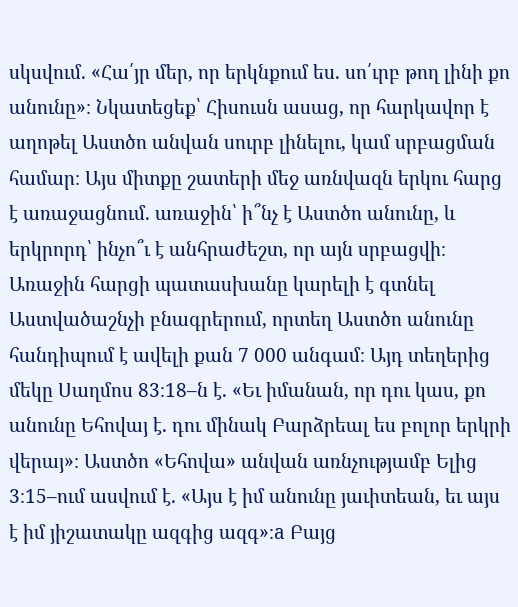սկսվում. «Հա՛յր մեր, որ երկնքում ես. սո՛ւրբ թող լինի քո անունը»։ Նկատեցեք՝ Հիսուսն ասաց, որ հարկավոր է աղոթել Աստծո անվան սուրբ լինելու, կամ սրբացման համար։ Այս միտքը շատերի մեջ առնվազն երկու հարց է առաջացնում. առաջին՝ ի՞նչ է Աստծո անունը, և երկրորդ՝ ինչո՞ւ է անհրաժեշտ, որ այն սրբացվի։
Առաջին հարցի պատասխանը կարելի է գտնել Աստվածաշնչի բնագրերում, որտեղ Աստծո անունը հանդիպում է ավելի քան 7 000 անգամ։ Այդ տեղերից մեկը Սաղմոս 83։18–ն է. «Եւ իմանան, որ դու կաս, քո անունը Եհովայ է. դու մինակ Բարձրեալ ես բոլոր երկրի վերայ»։ Աստծո «Եհովա» անվան առնչությամբ Ելից 3։15–ում ասվում է. «Այս է իմ անունը յաւիտեան, եւ այս է իմ յիշատակը ազգից ազգ»։a Բայց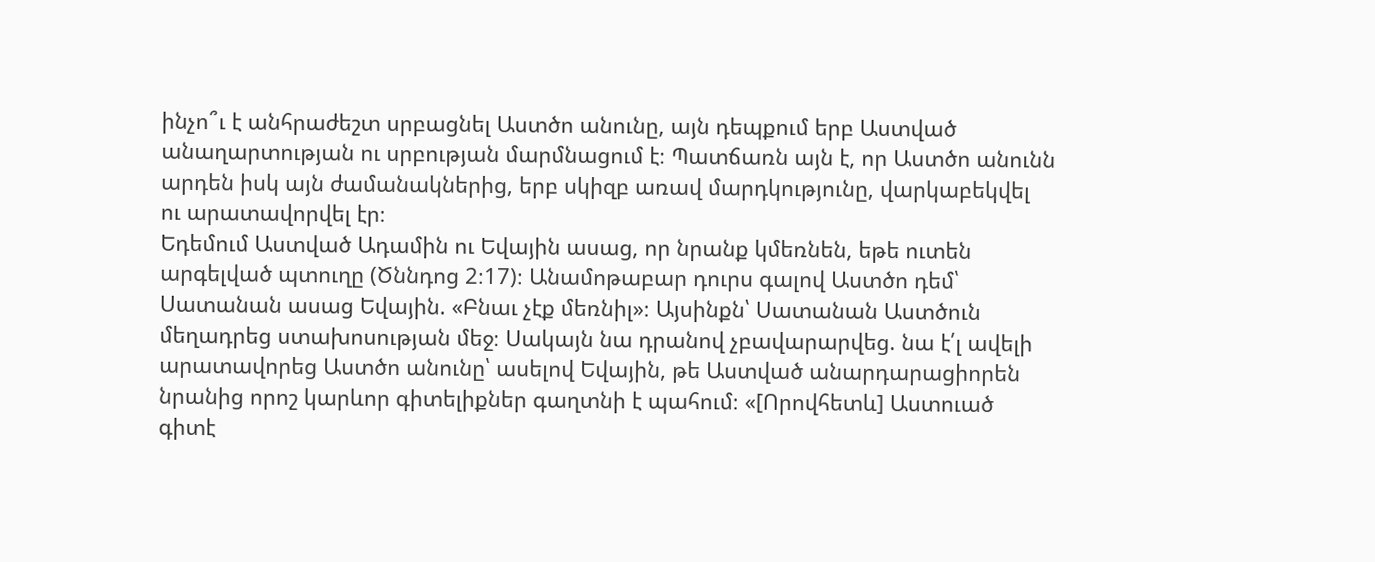ինչո՞ւ է անհրաժեշտ սրբացնել Աստծո անունը, այն դեպքում երբ Աստված անաղարտության ու սրբության մարմնացում է։ Պատճառն այն է, որ Աստծո անունն արդեն իսկ այն ժամանակներից, երբ սկիզբ առավ մարդկությունը, վարկաբեկվել ու արատավորվել էր։
Եդեմում Աստված Ադամին ու Եվային ասաց, որ նրանք կմեռնեն, եթե ուտեն արգելված պտուղը (Ծննդոց 2։17)։ Անամոթաբար դուրս գալով Աստծո դեմ՝ Սատանան ասաց Եվային. «Բնաւ չէք մեռնիլ»։ Այսինքն՝ Սատանան Աստծուն մեղադրեց ստախոսության մեջ։ Սակայն նա դրանով չբավարարվեց. նա է՛լ ավելի արատավորեց Աստծո անունը՝ ասելով Եվային, թե Աստված անարդարացիորեն նրանից որոշ կարևոր գիտելիքներ գաղտնի է պահում։ «[Որովհետև] Աստուած գիտէ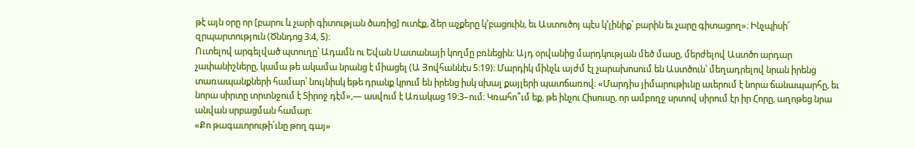թէ այն օրը որ [բարու և չարի գիտության ծառից] ուտէք, ձեր աչքերը կ’բացուին, եւ Աստուծոյ պէս կ’լինիք՝ բարին եւ չարը գիտացող»։ Ինչպիսի՜ զրպարտություն (Ծննդոց 3։4, 5)։
Ուտելով արգելված պտուղը՝ Ադամն ու Եվան Սատանայի կողմը բռնեցին։ Այդ օրվանից մարդկության մեծ մասը, մերժելով Աստծո արդար չափանիշները, կամա թե ակամա նրանց է միացել (Ա Յովհաննէս 5։19)։ Մարդիկ մինչև այժմ էլ չարախոսում են Աստծուն՝ մեղադրելով նրան իրենց տառապանքների համար՝ նույնիսկ եթե դրանք կրում են իրենց իսկ սխալ քայլերի պատճառով։ «Մարդիս յիմարութիւնը աւերում է նորա ճանապարհը, եւ նորա սիրտը տրտնջում է Տիրոջ դէմ»,— ասվում է Առակաց 19։3–ում։ Կռահո՞ւմ եք, թե ինչու Հիսուսը, որ ամբողջ սրտով սիրում էր իր Հորը, աղոթեց նրա անվան սրբացման համար։
«Քո թագաւորութի՛ւնը թող գայ»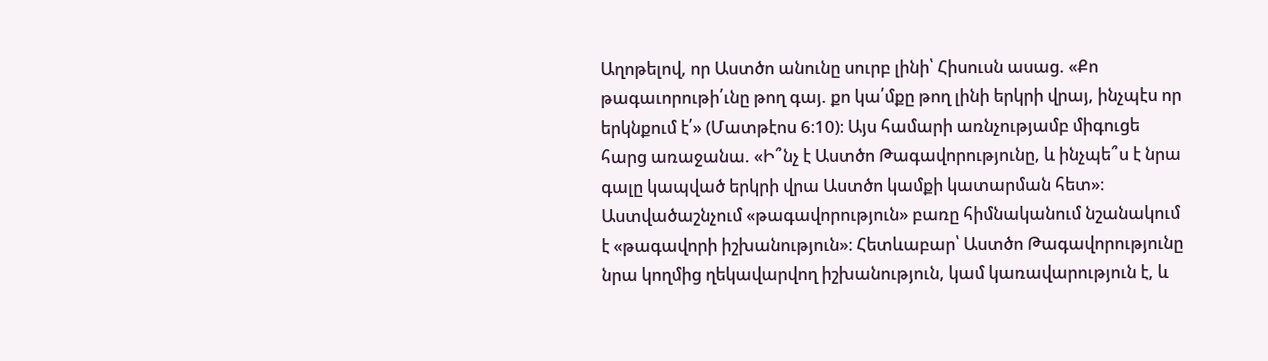Աղոթելով, որ Աստծո անունը սուրբ լինի՝ Հիսուսն ասաց. «Քո թագաւորութի՛ւնը թող գայ. քո կա՛մքը թող լինի երկրի վրայ, ինչպէս որ երկնքում է՛» (Մատթէոս 6։10)։ Այս համարի առնչությամբ միգուցե հարց առաջանա. «Ի՞նչ է Աստծո Թագավորությունը, և ինչպե՞ս է նրա գալը կապված երկրի վրա Աստծո կամքի կատարման հետ»։
Աստվածաշնչում «թագավորություն» բառը հիմնականում նշանակում է «թագավորի իշխանություն»։ Հետևաբար՝ Աստծո Թագավորությունը նրա կողմից ղեկավարվող իշխանություն, կամ կառավարություն է, և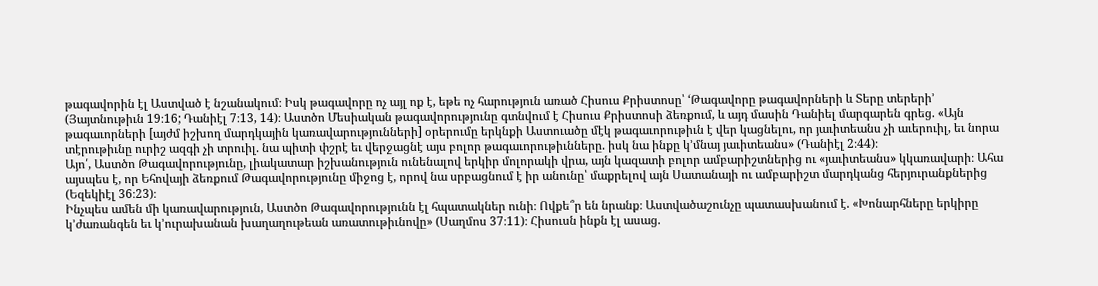թագավորին էլ Աստված է նշանակում։ Իսկ թագավորը ոչ այլ ոք է, եթե ոչ հարություն առած Հիսուս Քրիստոսը՝ ‘Թագավորը թագավորների և Տերը տերերի’ (Յայտնութիւն 19։16; Դանիէլ 7։13, 14)։ Աստծո Մեսիական թագավորությունը գտնվում է Հիսուս Քրիստոսի ձեռքում, և այդ մասին Դանիել մարգարեն գրեց. «Այն թագաւորների [այժմ իշխող մարդկային կառավարությունների] օրերումը երկնքի Աստուածը մէկ թագաւորութիւն է վեր կացնելու, որ յաւիտեանս չի աւերուիլ, եւ նորա տէրութիւնը ուրիշ ազգի չի տրուիլ. նա պիտի փշրէ եւ վերջացնէ այս բոլոր թագաւորութիւնները. իսկ նա ինքը կ’մնայ յաւիտեանս» (Դանիէլ 2։44)։
Այո՛, Աստծո Թագավորությունը, լիակատար իշխանություն ունենալով երկիր մոլորակի վրա, այն կազատի բոլոր ամբարիշտներից ու «յաւիտեանս» կկառավարի։ Ահա այսպես է, որ Եհովայի ձեռքում Թագավորությունը միջոց է, որով նա սրբացնում է իր անունը՝ մաքրելով այն Սատանայի ու ամբարիշտ մարդկանց հերյուրանքներից (Եզեկիէլ 36։23)։
Ինչպես ամեն մի կառավարություն, Աստծո Թագավորությունն էլ հպատակներ ունի։ Ովքե՞ր են նրանք։ Աստվածաշունչը պատասխանում է. «Խոնարհները երկիրը կ’ժառանգեն եւ կ’ուրախանան խաղաղութեան առատութիւնովը» (Սաղմոս 37։11)։ Հիսուսն ինքն էլ ասաց.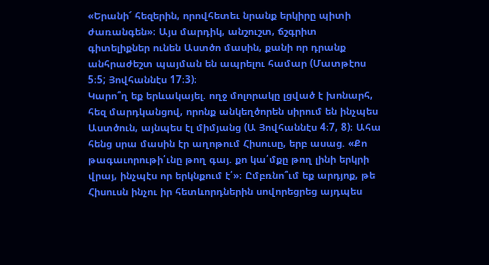«Երանի՜ հեզերին, որովհետեւ նրանք երկիրը պիտի ժառանգեն»։ Այս մարդիկ, անշուշտ, ճշգրիտ գիտելիքներ ունեն Աստծո մասին, քանի որ դրանք անհրաժեշտ պայման են ապրելու համար (Մատթէոս 5։5; Յովհաննէս 17։3)։
Կարո՞ղ եք երևակայել. ողջ մոլորակը լցված է խոնարհ, հեզ մարդկանցով, որոնք անկեղծորեն սիրում են ինչպես Աստծուն, այնպես էլ միմյանց (Ա Յովհաննէս 4։7, 8)։ Ահա հենց սրա մասին էր աղոթում Հիսուսը, երբ ասաց. «Քո թագաւորութի՛ւնը թող գայ. քո կա՛մքը թող լինի երկրի վրայ, ինչպէս որ երկնքում է՛»։ Ըմբռնո՞ւմ եք արդյոք, թե Հիսուսն ինչու իր հետևորդներին սովորեցրեց այդպես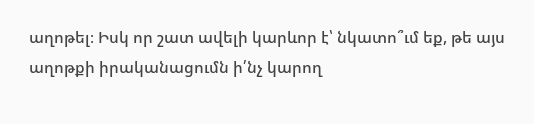աղոթել։ Իսկ որ շատ ավելի կարևոր է՝ նկատո՞ւմ եք, թե այս աղոթքի իրականացումն ի՛նչ կարող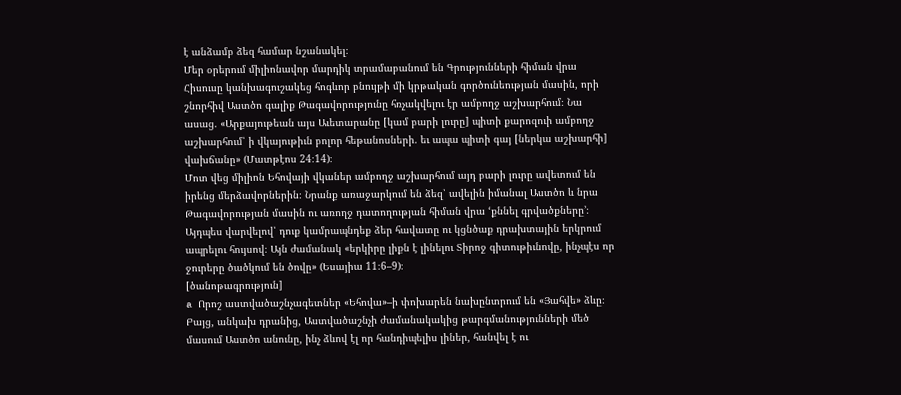է անձամբ ձեզ համար նշանակել։
Մեր օրերում միլիոնավոր մարդիկ տրամաբանում են Գրությունների հիման վրա
Հիսուսը կանխագուշակեց հոգևոր բնույթի մի կրթական գործունեության մասին, որի շնորհիվ Աստծո գալիք Թագավորությունը հռչակվելու էր ամբողջ աշխարհում։ Նա ասաց. «Արքայութեան այս Աւետարանը [կամ բարի լուրը] պիտի քարոզուի ամբողջ աշխարհում՝ ի վկայութիւն բոլոր հեթանոսների. եւ ապա պիտի գայ [ներկա աշխարհի] վախճանը» (Մատթէոս 24։14)։
Մոտ վեց միլիոն Եհովայի վկաներ ամբողջ աշխարհում այդ բարի լուրը ավետում են իրենց մերձավորներին։ Նրանք առաջարկում են ձեզ՝ ավելին իմանալ Աստծո և նրա Թագավորության մասին ու առողջ դատողության հիման վրա ‘քննել գրվածքները’։ Այդպես վարվելով՝ դուք կամրապնդեք ձեր հավատը ու կցնծաք դրախտային երկրում ապրելու հույսով։ Այն ժամանակ «երկիրը լիքն է լինելու Տիրոջ գիտութիւնովը, ինչպէս որ ջուրերը ծածկում են ծովը» (Եսայիա 11։6–9)։
[ծանոթագրություն]
a Որոշ աստվածաշնչագետներ «Եհովա»–ի փոխարեն նախընտրում են «Յահվե» ձևը։ Բայց, անկախ դրանից, Աստվածաշնչի ժամանակակից թարգմանությունների մեծ մասում Աստծո անունը, ինչ ձևով էլ որ հանդիպելիս լիներ, հանվել է ու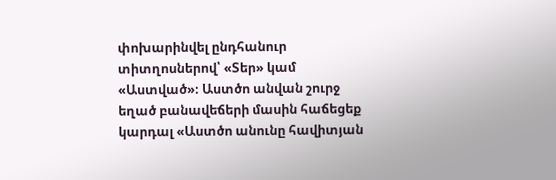փոխարինվել ընդհանուր տիտղոսներով՝ «Տեր» կամ «Աստված»։ Աստծո անվան շուրջ եղած բանավեճերի մասին հաճեցեք կարդալ «Աստծո անունը հավիտյան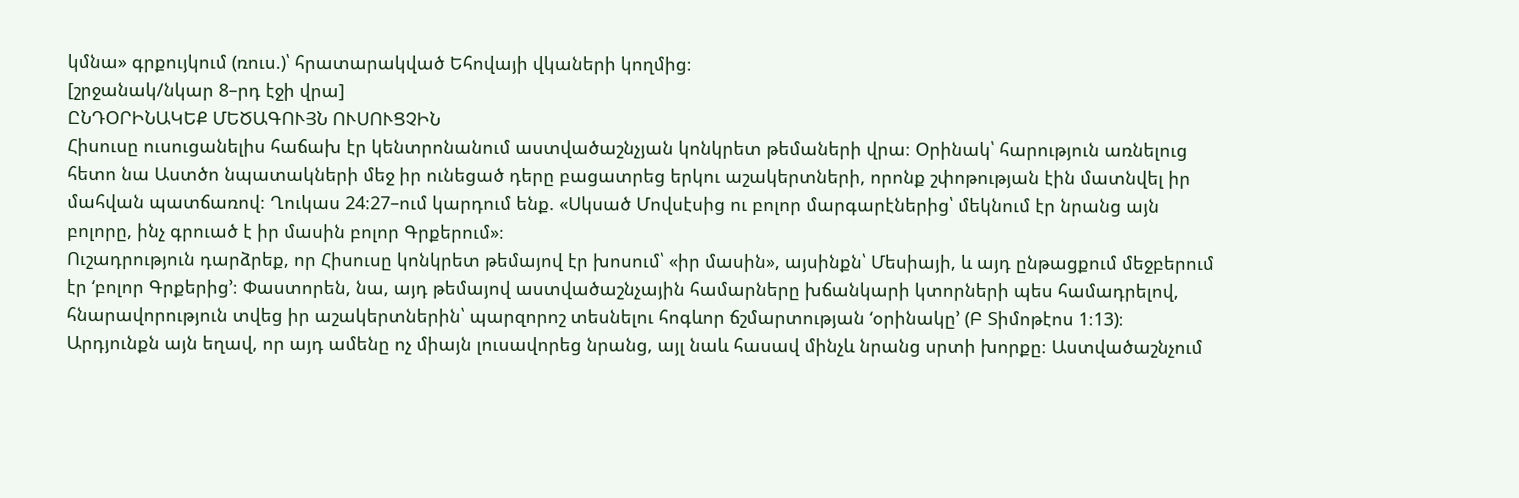կմնա» գրքույկում (ռուս.)՝ հրատարակված Եհովայի վկաների կողմից։
[շրջանակ/նկար 8–րդ էջի վրա]
ԸՆԴՕՐԻՆԱԿԵՔ ՄԵԾԱԳՈՒՅՆ ՈՒՍՈՒՑՉԻՆ
Հիսուսը ուսուցանելիս հաճախ էր կենտրոնանում աստվածաշնչյան կոնկրետ թեմաների վրա։ Օրինակ՝ հարություն առնելուց հետո նա Աստծո նպատակների մեջ իր ունեցած դերը բացատրեց երկու աշակերտների, որոնք շփոթության էին մատնվել իր մահվան պատճառով։ Ղուկաս 24։27–ում կարդում ենք. «Սկսած Մովսէսից ու բոլոր մարգարէներից՝ մեկնում էր նրանց այն բոլորը, ինչ գրուած է իր մասին բոլոր Գրքերում»։
Ուշադրություն դարձրեք, որ Հիսուսը կոնկրետ թեմայով էր խոսում՝ «իր մասին», այսինքն՝ Մեսիայի, և այդ ընթացքում մեջբերում էր ‘բոլոր Գրքերից’։ Փաստորեն, նա, այդ թեմայով աստվածաշնչային համարները խճանկարի կտորների պես համադրելով, հնարավորություն տվեց իր աշակերտներին՝ պարզորոշ տեսնելու հոգևոր ճշմարտության ‘օրինակը’ (Բ Տիմոթէոս 1։13)։ Արդյունքն այն եղավ, որ այդ ամենը ոչ միայն լուսավորեց նրանց, այլ նաև հասավ մինչև նրանց սրտի խորքը։ Աստվածաշնչում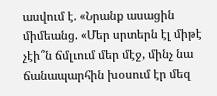ասվում է. «Նրանք ասացին միմեանց. «Մեր սրտերն էլ միթէ չէի՞ն ճմլւում մեր մէջ, մինչ նա ճանապարհին խօսում էր մեզ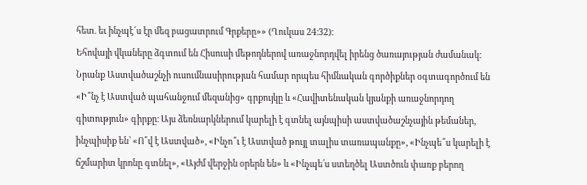հետ. եւ ինչպէ՜ս էր մեզ բացատրում Գրքերը»» (Ղուկաս 24։32)։
Եհովայի վկաները ձգտում են Հիսուսի մեթոդներով առաջնորդվել իրենց ծառայության ժամանակ։ Նրանք Աստվածաշնչի ուսումնասիրության համար որպես հիմնական գործիքներ օգտագործում են «Ի՞նչ է Աստված պահանջում մեզանից» գրքույկը և «Հավիտենական կյանքի առաջնորդող գիտություն» գիրքը։ Այս ձեռնարկներում կարելի է գտնել այնպիսի աստվածաշնչային թեմաներ, ինչպիսիք են՝ «Ո՞վ է Աստված», «Ինչո՞ւ է Աստված թույլ տալիս տառապանքը», «Ինչպե՞ս կարելի է ճշմարիտ կրոնը գտնել», «Այժմ վերջին օրերն են» և «Ինչպե՛ս ստեղծել Աստծուն փառք բերող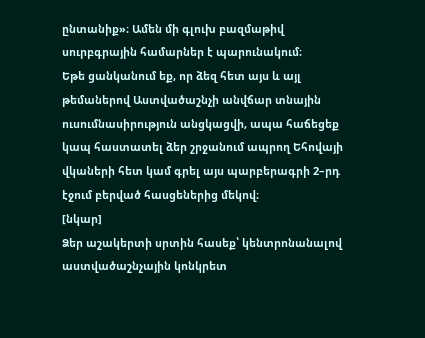ընտանիք»։ Ամեն մի գլուխ բազմաթիվ սուրբգրային համարներ է պարունակում։
Եթե ցանկանում եք, որ ձեզ հետ այս և այլ թեմաներով Աստվածաշնչի անվճար տնային ուսումնասիրություն անցկացվի, ապա հաճեցեք կապ հաստատել ձեր շրջանում ապրող Եհովայի վկաների հետ կամ գրել այս պարբերագրի 2–րդ էջում բերված հասցեներից մեկով։
[նկար]
Ձեր աշակերտի սրտին հասեք՝ կենտրոնանալով աստվածաշնչային կոնկրետ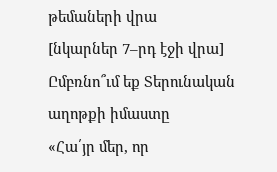թեմաների վրա
[նկարներ 7–րդ էջի վրա]
Ըմբռնո՞ւմ եք Տերունական աղոթքի իմաստը
«Հա՛յր մեր, որ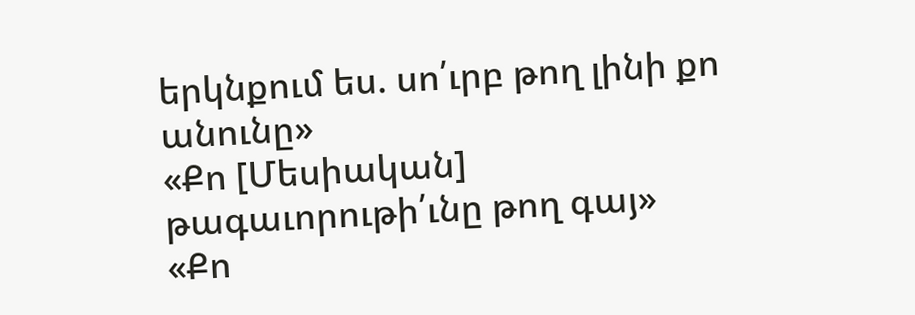երկնքում ես. սո՛ւրբ թող լինի քո անունը»
«Քո [Մեսիական] թագաւորութի՛ւնը թող գայ»
«Քո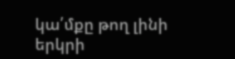կա՛մքը թող լինի երկրի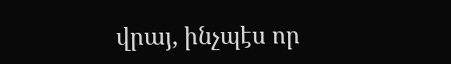վրայ, ինչպէս որ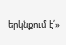երկնքում է՛»